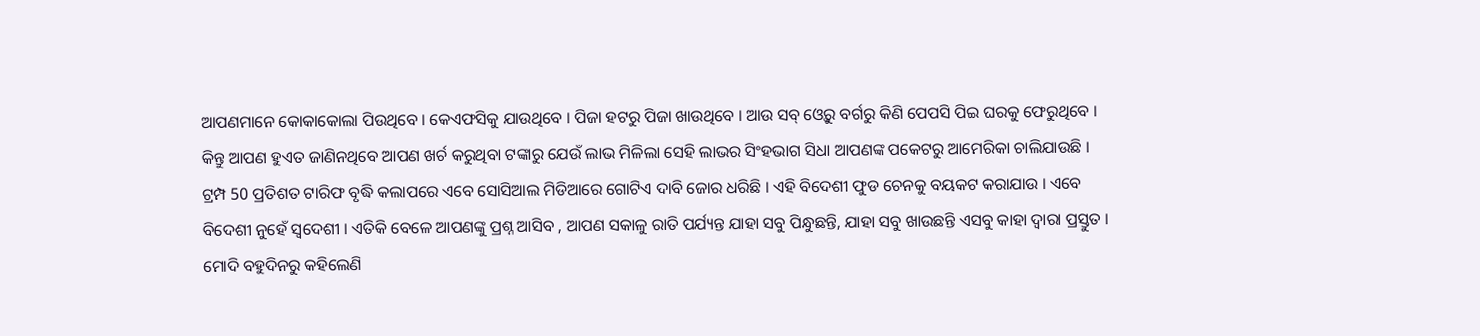ଆପଣମାନେ କୋକାକୋଲା ପିଉଥିବେ । କେଏଫସିକୁ ଯାଉଥିବେ । ପିଜା ହଟରୁ ପିଜା ଖାଉଥିବେ । ଆଉ ସବ୍ ଓ୍ବେରୁ ବର୍ଗରୁ କିଣି ପେପସି ପିଇ ଘରକୁ ଫେରୁଥିବେ । କିନ୍ତୁ ଆପଣ ହୁଏତ ଜାଣିନଥିବେ ଆପଣ ଖର୍ଚ କରୁଥିବା ଟଙ୍କାରୁ ଯେଉଁ ଲାଭ ମିଳିଲା ସେହି ଲାଭର ସିଂହଭାଗ ସିଧା ଆପଣଙ୍କ ପକେଟରୁ ଆମେରିକା ଚାଲିଯାଉଛି ।
ଟ୍ରମ୍ପ 50 ପ୍ରତିଶତ ଟାରିଫ ବୃଦ୍ଧି କଲାପରେ ଏବେ ସୋସିଆଲ ମିଡିଆରେ ଗୋଟିଏ ଦାବି ଜୋର ଧରିଛି । ଏହି ବିଦେଶୀ ଫୁଡ ଚେନକୁ ବୟକଟ କରାଯାଉ । ଏବେ ବିଦେଶୀ ନୁହେଁ ସ୍ବଦେଶୀ । ଏତିକି ବେଳେ ଆପଣଙ୍କୁ ପ୍ରଶ୍ନ ଆସିବ , ଆପଣ ସକାଳୁ ରାତି ପର୍ଯ୍ୟନ୍ତ ଯାହା ସବୁ ପିନ୍ଧୁଛନ୍ତି, ଯାହା ସବୁ ଖାଉଛନ୍ତି ଏସବୁ କାହା ଦ୍ବାରା ପ୍ରସ୍ତୁତ ।
ମୋଦି ବହୁଦିନରୁ କହିଲେଣି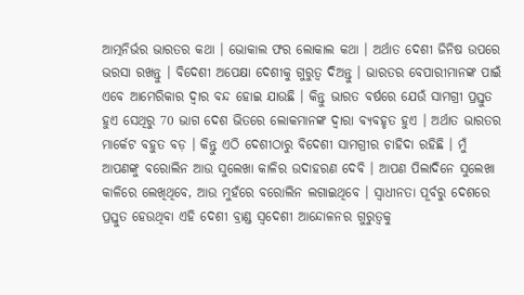ଆତ୍ମନିର୍ଭର ଭାରତର କଥା । ଭୋକାଲ ଫର ଲୋକାଲ କଥା । ଅର୍ଥାତ ଦେଶୀ ଜିନିଷ ଉପରେ ଭରସା ରଖନ୍ତୁ । ବିଦେଶୀ ଅପେକ୍ଷା ଦେଶୀକୁ ଗୁରୁତ୍ବ ଦିଅନ୍ତୁ । ଭାରତର ବେପାରୀମାନଙ୍କ ପାଇଁ ଏବେ ଆମେରିକାର ଦ୍ବାର ବନ୍ଦ ହୋଇ ଯାଉଛି । କିନ୍ତୁ ଭାରତ ବର୍ଷରେ ଯେଉଁ ସାମଗ୍ରୀ ପ୍ରସ୍ତୁତ ହୁଏ ସେଥିରୁ 70 ଭାଗ ଦେଶ ଭିତରେ ଲୋକମାନଙ୍କ ଦ୍ବାରା ବ୍ୟବହୃତ ହୁଏ । ଅର୍ଥାତ ଭାରତର ମାର୍କେଟ ବହୁତ ବଡ଼ । କିନ୍ତୁ ଏଠି ଦେଶୀଠାରୁ ବିଦେଶୀ ସାମଗ୍ରୀର ଚାହିଦା ରହିଛି । ମୁଁ ଆପଣଙ୍କୁ ବରୋଲିନ ଆଉ ସୁଲେଖା କାଳିର ଉଦାହରଣ ଦେବି । ଆପଣ ପିଲାଦିନେ ସୁଲେଖା କାଳିରେ ଲେଖିଥିବେ, ଆଉ ମୁହଁରେ ବରୋଲିନ ଲଗାଇଥିବେ । ସ୍ବାଧୀନତା ପୂର୍ବରୁ ଦେଶରେ ପ୍ରସ୍ତୁତ ହେଉଥିବା ଏହି ଦେଶୀ ବ୍ରାଣ୍ଡ ସ୍ବଦେଶୀ ଆନ୍ଦୋଳନର ଗୁରୁତ୍ବକୁ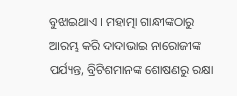ବୁଝାଇଥାଏ । ମହାତ୍ମା ଗାନ୍ଧୀଙ୍କଠାରୁ ଆରମ୍ଭ କରି ଦାଦାଭାଇ ନାରୋଜୀଙ୍କ ପର୍ଯ୍ୟନ୍ତ, ବ୍ରିଟିଶମାନଙ୍କ ଶୋଷଣରୁ ରକ୍ଷା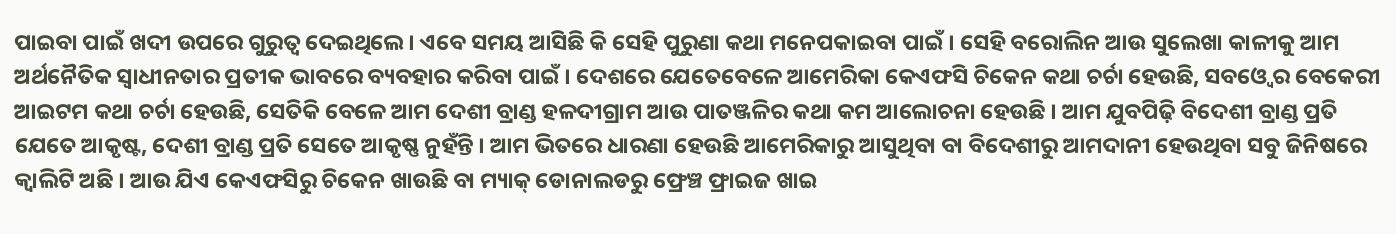ପାଇବା ପାଇଁ ଖଦୀ ଉପରେ ଗୁରୁତ୍ବ ଦେଇଥିଲେ । ଏବେ ସମୟ ଆସିଛି କି ସେହି ପୁରୁଣା କଥା ମନେପକାଇବା ପାଇଁ । ସେହି ବରୋଲିନ ଆଉ ସୁଲେଖା କାଳୀକୁ ଆମ ଅର୍ଥନୈତିକ ସ୍ବାଧୀନତାର ପ୍ରତୀକ ଭାବରେ ବ୍ୟବହାର କରିବା ପାଇଁ । ଦେଶରେ ଯେତେବେଳେ ଆମେରିକା କେଏଫସି ଚିକେନ କଥା ଚର୍ଚା ହେଉଛି, ସବଓ୍ବେ ର ବେକେରୀ ଆଇଟମ କଥା ଚର୍ଚା ହେଉଛି, ସେତିକି ବେଳେ ଆମ ଦେଶୀ ବ୍ରାଣ୍ଡ ହଳଦୀଗ୍ରାମ ଆଉ ପାତଞ୍ଜଳିର କଥା କମ ଆଲୋଚନା ହେଉଛି । ଆମ ଯୁବପିଢ଼ି ବିଦେଶୀ ବ୍ରାଣ୍ଡ ପ୍ରତି ଯେତେ ଆକୃଷ୍ଟ, ଦେଶୀ ବ୍ରାଣ୍ଡ ପ୍ରତି ସେତେ ଆକୃଷ୍ଣ ନୁହଁନ୍ତି । ଆମ ଭିତରେ ଧାରଣା ହେଉଛି ଆମେରିକାରୁ ଆସୁଥିବା ବା ବିଦେଶୀରୁ ଆମଦାନୀ ହେଉଥିବା ସବୁ ଜିନିଷରେ କ୍ବାଲିଟି ଅଛି । ଆଉ ଯିଏ କେଏଫସିରୁ ଚିକେନ ଖାଉଛି ବା ମ୍ୟାକ୍ ଡୋନାଲଡରୁ ଫ୍ରେଞ୍ଚ ଫ୍ରାଇଜ ଖାଇ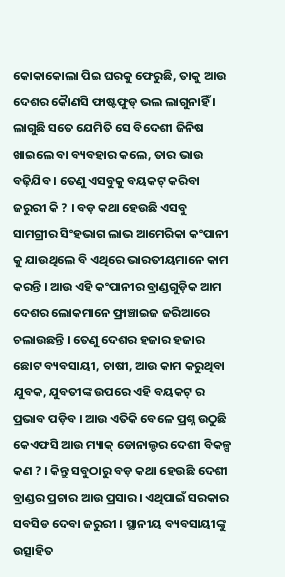କୋକାକୋଲା ପିଇ ଘରକୁ ଫେରୁଛି, ତାକୁ ଆଉ ଦେଶର କୈାଣସି ଫାଷ୍ଟଫୁଡ୍ ଭଲ ଲାଗୁନାହିଁ । ଲାଗୁଛି ସତେ ଯେମିତି ସେ ବିଦେଶୀ ଜିନିଷ ଖାଇଲେ ବା ବ୍ୟବହାର କଲେ, ତାର ଭାଉ ବଢ଼ିଯିବ । ତେଣୁ ଏସବୁକୁ ବୟକଟ୍ କରିବା ଜରୁରୀ କି ? । ବଡ଼ କଥା ହେଉଛି ଏସବୁ ସାମଗ୍ରୀର ସିଂହଭାଗ ଲାଭ ଆମେରିକା କଂପାନୀ କୁ ଯାଉଥିଲେ ବି ଏଥିରେ ଭାରତୀୟମାନେ କାମ କରନ୍ତି । ଆଉ ଏହି କଂପାନୀର ବ୍ରାଣ୍ଡଗୁଡ଼ିକ ଆମ ଦେଶର ଲୋକମାନେ ଫ୍ରାଞ୍ଚାଇଜ ଜରିଆରେ ଚଲାଉଛନ୍ତି । ତେଣୁ ଦେଶର ହଜାର ହଜାର ଛୋଟ ବ୍ୟବସାୟୀ, ଚାଷୀ, ଆଉ କାମ କରୁଥିବା ଯୁବକ, ଯୁବତୀଙ୍କ ଉପରେ ଏହି ବୟକଟ୍ ର ପ୍ରଭାବ ପଡ଼ିବ । ଆଉ ଏତିକି ବେଳେ ପ୍ରଶ୍ନ ଉଠୁଛି କେଏଫସି ଆଉ ମ୍ୟାକ୍ ଡୋନାଲ୍ଡର ଦେଶୀ ବିକଳ୍ପ କଣ ? । କିନ୍ତୁ ସବୁଠାରୁ ବଡ଼ କଥା ହେଉଛି ଦେଶୀ ବ୍ରାଣ୍ଡର ପ୍ରଚାର ଆଉ ପ୍ରସାର । ଏଥିପାଇଁ ସରକାର ସବସିଡ ଦେବା ଜରୁରୀ । ସ୍ଥାନୀୟ ବ୍ୟବସାୟୀଙ୍କୁ ଉତ୍ସାହିତ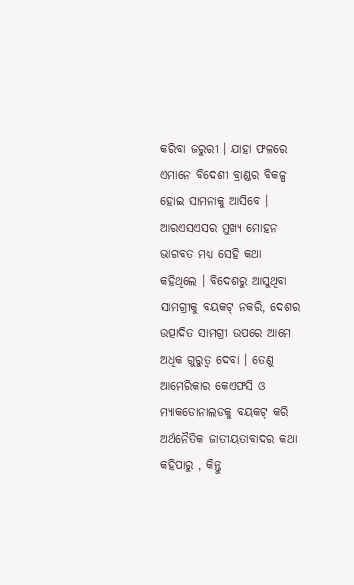କରିବା ଜରୁରୀ । ଯାହା ଫଳରେ ଏମାନେ ବିଦେଶୀ ବ୍ରାଣ୍ଡର ବିକଳ୍ପ ହୋଇ ସାମନାକୁ ଆସିବେ । ଆରଏସଏସର ମୁଖ୍ୟ ମୋହନ ଭାଗବତ ମଧ୍ୟ ସେହି କଥା କହିଥିଲେ । ବିଦେଶରୁ ଆସୁଥିବା ସାମଗ୍ରୀକୁ ବୟକଟ୍ ନକରି, ଦେଶର ଉତ୍ପାଦିତ ସାମଗ୍ରୀ ଉପରେ ଆମେ ଅଧିକ ଗୁରୁତ୍ବ ଦେବା । ତେଣୁ ଆମେରିକାର କେଏଫସି ଓ ମ୍ୟାକଡୋନାଲଡକୁ ବୟକଟ୍ କରି ଅର୍ଥନୈତିକ ଜାତୀୟତାବାଦର କଥା କହିପାରୁ , କିନ୍ତୁ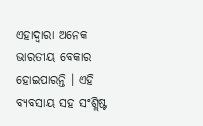ଏହାଦ୍ବାରା ଅନେକ ଭାରତୀୟ ବେକାର ହୋଇପାରନ୍ତି । ଏହି ବ୍ୟବସାୟ ସହ ସଂଶ୍ଲିଷ୍ଟ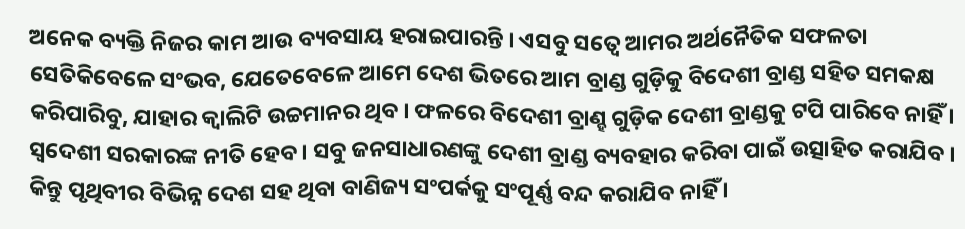ଅନେକ ବ୍ୟକ୍ତି ନିଜର କାମ ଆଉ ବ୍ୟବସାୟ ହରାଇପାରନ୍ତି । ଏସବୁ ସତ୍ବେ ଆମର ଅର୍ଥନୈତିକ ସଫଳତା ସେତିକିବେଳେ ସଂଭବ, ଯେତେବେଳେ ଆମେ ଦେଶ ଭିତରେ ଆମ ବ୍ରାଣ୍ଡ ଗୁଡ଼ିକୁ ବିଦେଶୀ ବ୍ରାଣ୍ଡ ସହିତ ସମକକ୍ଷ କରିପାରିବୁ, ଯାହାର କ୍ବାଲିଟି ଉଚ୍ଚମାନର ଥିବ । ଫଳରେ ବିଦେଶୀ ବ୍ରାଣ୍ହ ଗୁଡ଼ିକ ଦେଶୀ ବ୍ରାଣ୍ଡକୁ ଟପି ପାରିବେ ନାହିଁ । ସ୍ବଦେଶୀ ସରକାରଙ୍କ ନୀତି ହେବ । ସବୁ ଜନସାଧାରଣଙ୍କୁ ଦେଶୀ ବ୍ରାଣ୍ଡ ବ୍ୟବହାର କରିବା ପାଇଁ ଉତ୍ସାହିତ କରାଯିବ । କିନ୍ତୁ ପୃଥିବୀର ବିଭିନ୍ନ ଦେଶ ସହ ଥିବା ବାଣିଜ୍ୟ ସଂପର୍କକୁ ସଂପୂର୍ଣ୍ଣ ବନ୍ଦ କରାଯିବ ନାହିଁ ।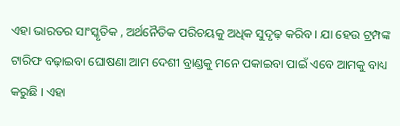ଏହା ଭାରତର ସାଂସ୍କୃତିକ , ଅର୍ଥନୈତିକ ପରିଚୟକୁ ଅଧିକ ସୁଦୃଢ଼ କରିବ । ଯା ହେଉ ଟ୍ରମ୍ପଙ୍କ ଟାରିଫ ବଢ଼ାଇବା ଘୋଷଣା ଆମ ଦେଶୀ ବ୍ରାଣ୍ଡକୁ ମନେ ପକାଇବା ପାଇଁ ଏବେ ଆମକୁ ବାଧ୍ୟ କରୁଛି । ଏହା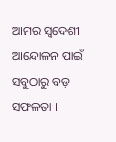ଆମର ସ୍ବଦେଶୀ ଆନ୍ଦୋଳନ ପାଇଁ ସବୁଠାରୁ ବଡ଼ ସଫଳତା ।